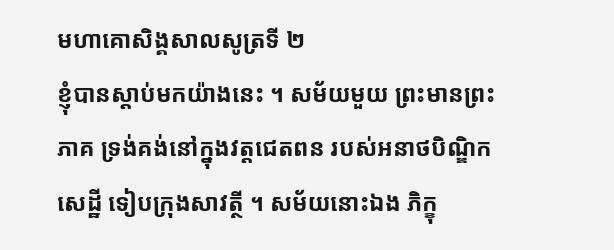មហាគោសិង្គសាលសូត្រទី ២
ខ្ញុំបានស្តាប់មកយ៉ាងនេះ ។ សម័យមួយ ព្រះមានព្រះភាគ ទ្រង់គង់នៅក្នុងវត្តជេតពន របស់អនាថបិណ្ឌិកសេដ្ឋី ទៀបក្រុងសាវត្ថី ។ សម័យនោះឯង ភិក្ខុ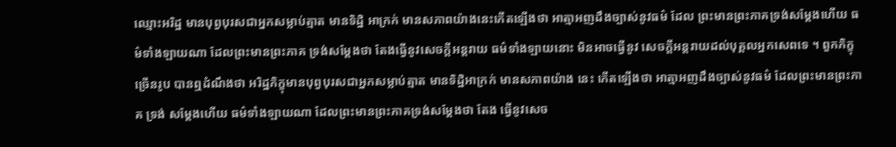ឈ្មោះអរិដ្ឋ មានបុព្វបុរសជាអ្នកសម្លាប់ត្មាត មានទិដ្ឋិ អាក្រក់ មានសភាពយ៉ាងនេះកើតឡើងថា អាត្មាអញដឹងច្បាស់នូវធម៌ ដែល ព្រះមានព្រះភាគទ្រង់សម្តែងហើយ ធម៌ទាំងឡាយណា ដែលព្រះមានព្រះភាគ ទ្រង់សម្តែងថា តែងធ្វើនូវសេចក្តីអន្តរាយ ធម៌ទាំងឡាយនោះ មិនអាចធ្វើនូវ សេចក្តីអន្តរាយដល់បុគ្គលអ្នកសេពទេ ។ ពួកភិក្ខុច្រើនរូប បានឮដំណឹងថា អរិដ្ឋភិក្ខុមានបុព្វបុរសជាអ្នកសម្លាប់ត្មាត មានទិដ្ឋិអាក្រក់ មានសភាពយ៉ាង នេះ កើតឡើងថា អាត្មាអញដឹងច្បាស់នូវធម៌ ដែលព្រះមានព្រះភាគ ទ្រង់ សម្តែងហើយ ធម៌ទាំងឡាយណា ដែលព្រះមានព្រះភាគទ្រង់សម្តែងថា តែង ធ្វើនូវសេច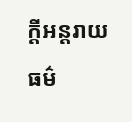ក្តីអន្តរាយ ធម៌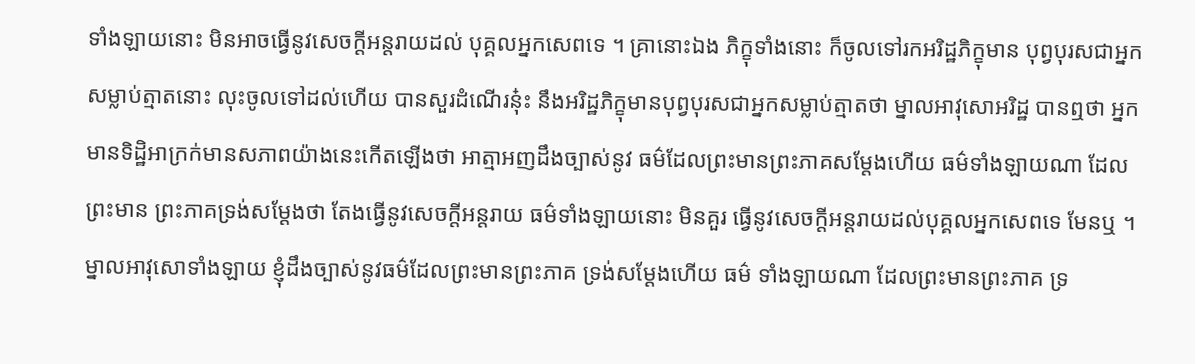ទាំងឡាយនោះ មិនអាចធ្វើនូវសេចក្តីអន្តរាយដល់ បុគ្គលអ្នកសេពទេ ។ គ្រានោះឯង ភិក្ខុទាំងនោះ ក៏ចូលទៅរកអរិដ្ឋភិក្ខុមាន បុព្វបុរសជាអ្នកសម្លាប់ត្មាតនោះ លុះចូលទៅដល់ហើយ បានសួរដំណើរនុ៎ះ នឹងអរិដ្ឋភិក្ខុមានបុព្វបុរសជាអ្នកសម្លាប់ត្មាតថា ម្នាលអាវុសោអរិដ្ឋ បានឮថា អ្នកមានទិដ្ឋិអាក្រក់មានសភាពយ៉ាងនេះកើតឡើងថា អាត្មាអញដឹងច្បាស់នូវ ធម៌ដែលព្រះមានព្រះភាគសម្តែងហើយ ធម៌ទាំងឡាយណា ដែលព្រះមាន ព្រះភាគទ្រង់សម្តែងថា តែងធ្វើនូវសេចក្តីអន្តរាយ ធម៌ទាំងឡាយនោះ មិនគួរ ធ្វើនូវសេចក្តីអន្តរាយដល់បុគ្គលអ្នកសេពទេ មែនឬ ។ ម្នាលអាវុសោទាំងឡាយ ខ្ញុំដឹងច្បាស់នូវធម៌ដែលព្រះមានព្រះភាគ ទ្រង់សម្តែងហើយ ធម៌ ទាំងឡាយណា ដែលព្រះមានព្រះភាគ ទ្រ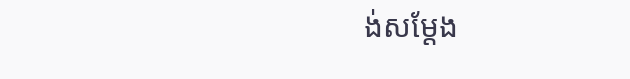ង់សម្តែង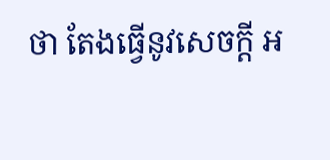ថា តែងធ្វើនូវសេចក្តី អ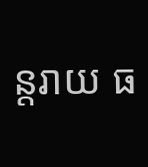ន្តរាយ ធ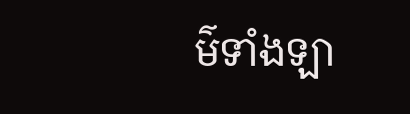ម៌ទាំងឡា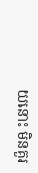យនោះ មិនគួរ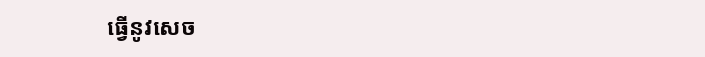ធ្វើនូវសេច